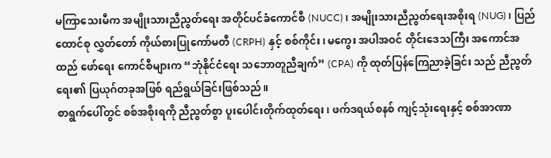မကြာသေးမီက အမျိုးသားညီညွတ်ရေး အတိုင်ပင်ခံကောင်စီ (NUCC)၊ အမျိုးသားညီညွတ်ရေးအစိုးရ (NUG)၊ ပြည်ထောင်စု လွှတ်တော် ကိုယ်စားပြုကော်မတီ (CRPH) နှင့် စစ်ကိုင်း၊ မကွေး အပါအဝင် တိုင်းဒေသကြီး အကောင်အထည် ဖော်ရေး ကောင်စီများက “ဘုံနိုင်ငံရေး သဘောတူညီချက်” (CPA) ကို ထုတ်ပြန်ကြေညာခဲ့ခြင်း သည် ညီညွတ်ရေး၏ ပြယုဂ်တခုအဖြစ် ရည်ရွယ်ခြင်းဖြစ်သည်။
စာရွက်ပေါ်တွင် စစ်အစိုးရကို ညီညွတ်စွာ ပူးပေါင်းတိုက်ထုတ်ရေး၊ ဖက်ဒရယ်စနစ် ကျင့်သုံးရေးနှင့် စစ်အာဏာ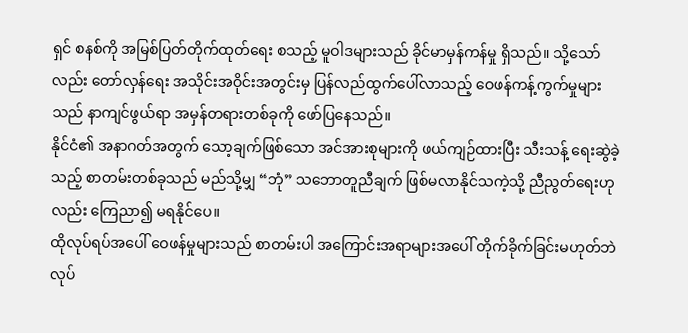ရှင် စနစ်ကို အမြစ်ပြတ်တိုက်ထုတ်ရေး စသည့် မူဝါဒများသည် ခိုင်မာမှန်ကန်မှု ရှိသည်။ သို့သော်လည်း တော်လှန်ရေး အသိုင်းအဝိုင်းအတွင်းမှ ပြန်လည်ထွက်ပေါ်လာသည့် ဝေဖန်ကန့်ကွက်မှုများသည် နာကျင်ဖွယ်ရာ အမှန်တရားတစ်ခုကို ဖော်ပြနေသည်။
နိုင်ငံ၏ အနာဂတ်အတွက် သော့ချက်ဖြစ်သော အင်အားစုများကို ဖယ်ကျဉ်ထားပြီး သီးသန့် ရေးဆွဲခဲ့သည့် စာတမ်းတစ်ခုသည် မည်သို့မျှ “ဘုံ” သဘောတူညီချက် ဖြစ်မလာနိုင်သကဲ့သို့ ညီညွတ်ရေးဟုလည်း ကြေညာ၍ မရနိုင်ပေ။
ထိုလုပ်ရပ်အပေါ် ဝေဖန်မှုများသည် စာတမ်းပါ အကြောင်းအရာများအပေါ် တိုက်ခိုက်ခြင်းမဟုတ်ဘဲ လုပ်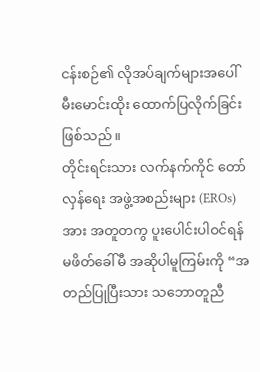ငန်းစဉ်၏ လိုအပ်ချက်များအပေါ် မီးမောင်းထိုး ထောက်ပြလိုက်ခြင်း ဖြစ်သည်။
တိုင်းရင်းသား လက်နက်ကိုင် တော်လှန်ရေး အဖွဲ့အစည်းများ (EROs) အား အတူတကွ ပူးပေါင်းပါဝင်ရန် မဖိတ်ခေါ်မီ အဆိုပါမူကြမ်းကို “အတည်ပြုပြီးသား သဘောတူညီ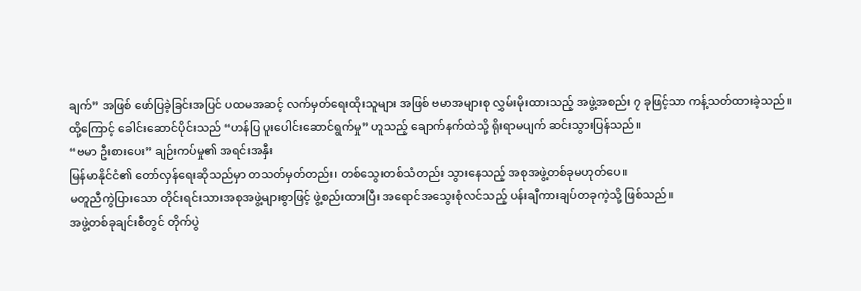ချက်” အဖြစ် ဖော်ပြခဲ့ခြင်းအပြင် ပထမအဆင့် လက်မှတ်ရေးထိုးသူများ အဖြစ် ဗမာအများစု လွှမ်းမိုးထားသည့် အဖွဲ့အစည်း ၇ ခုဖြင့်သာ ကန့်သတ်ထားခဲ့သည်။
ထို့ကြောင့် ခေါင်းဆောင်ပိုင်းသည် “ဟန်ပြ ပူးပေါင်းဆောင်ရွက်မှု” ဟူသည့် ချောက်နက်ထဲသို့ ရိုးရာမပျက် ဆင်းသွားပြန်သည်။
“ဗမာ ဦးစားပေး” ချဉ်းကပ်မှု၏ အရင်းအနှီး
မြန်မာနိုင်ငံ၏ တော်လှန်ရေးဆိုသည်မှာ တသတ်မှတ်တည်း၊ တစ်သွေးတစ်သံတည်း သွားနေသည့် အစုအဖွဲ့တစ်ခုမဟုတ်ပေ။
မတူညီကွဲပြားသော တိုင်းရင်းသားအစုအဖွဲ့များစွာဖြင့် ဖွဲ့စည်းထားပြီး အရောင်အသွေးစုံလင်သည့် ပန်းချီကားချပ်တခုကဲ့သို့ ဖြစ်သည်။
အဖွဲ့တစ်ခုချင်းစီတွင် တိုက်ပွဲ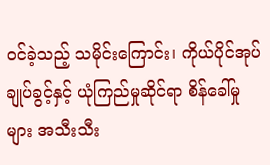ဝင်ခဲ့သည့် သမိုင်းကြောင်း၊ ကိုယ်ပိုင်အုပ်ချုပ်ခွင့်နှင့် ယုံကြည်မှုဆိုင်ရာ စိန်ခေါ်မှုများ အသီးသီး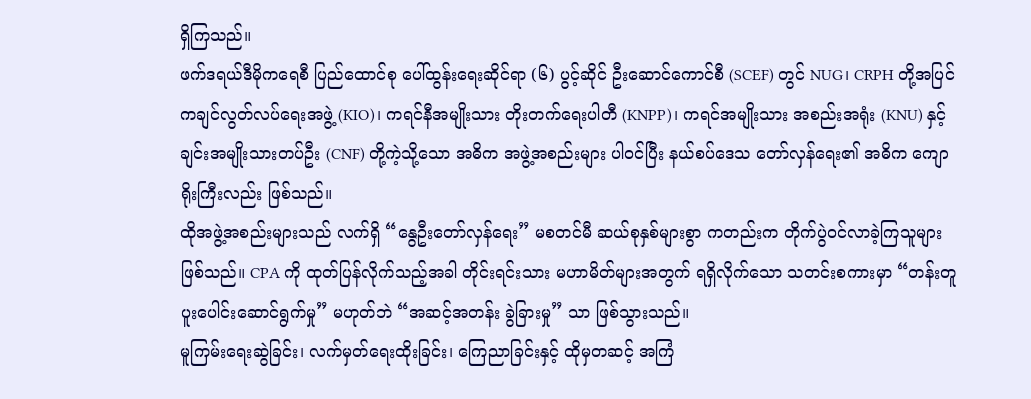ရှိကြသည်။
ဖက်ဒရယ်ဒီမိုကရေစီ ပြည်ထောင်စု ပေါ်ထွန်းရေးဆိုင်ရာ (၆) ပွင့်ဆိုင် ဦးဆောင်ကောင်စီ (SCEF) တွင် NUG၊ CRPH တို့အပြင် ကချင်လွတ်လပ်ရေးအဖွဲ့ (KIO)၊ ကရင်နီအမျိုးသား တိုးတက်ရေးပါတီ (KNPP)၊ ကရင်အမျိုးသား အစည်းအရုံး (KNU) နှင့် ချင်းအမျိုးသားတပ်ဦး (CNF) တို့ကဲ့သို့သော အဓိက အဖွဲ့အစည်းများ ပါဝင်ပြီး နယ်စပ်ဒေသ တော်လှန်ရေး၏ အဓိက ကျောရိုးကြီးလည်း ဖြစ်သည်။
ထိုအဖွဲ့အစည်းများသည် လက်ရှိ “နွေဦးတော်လှန်ရေး” မစတင်မီ ဆယ်စုနှစ်များစွာ ကတည်းက တိုက်ပွဲဝင်လာခဲ့ကြသူများ ဖြစ်သည်။ CPA ကို ထုတ်ပြန်လိုက်သည့်အခါ တိုင်းရင်းသား မဟာမိတ်များအတွက် ရရှိလိုက်သော သတင်းစကားမှာ “တန်းတူ ပူးပေါင်းဆောင်ရွက်မှု” မဟုတ်ဘဲ “အဆင့်အတန်း ခွဲခြားမှု” သာ ဖြစ်သွားသည်။
မူကြမ်းရေးဆွဲခြင်း၊ လက်မှတ်ရေးထိုးခြင်း၊ ကြေညာခြင်းနှင့် ထိုမှတဆင့် အကြံ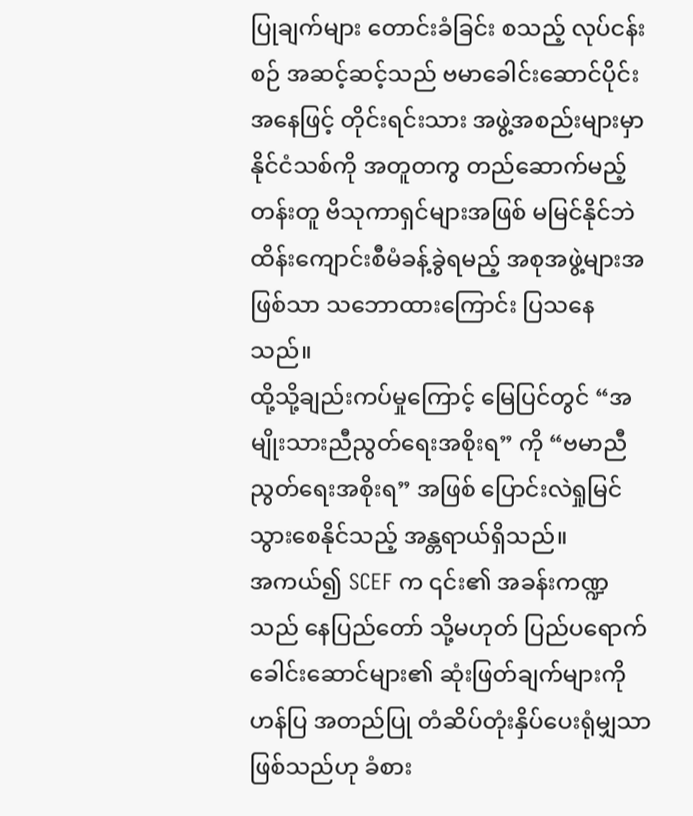ပြုချက်များ တောင်းခံခြင်း စသည့် လုပ်ငန်းစဉ် အဆင့်ဆင့်သည် ဗမာခေါင်းဆောင်ပိုင်းအနေဖြင့် တိုင်းရင်းသား အဖွဲ့အစည်းများမှာ နိုင်ငံသစ်ကို အတူတကွ တည်ဆောက်မည့် တန်းတူ ဗိသုကာရှင်များအဖြစ် မမြင်နိုင်ဘဲ ထိန်းကျောင်းစီမံခန့်ခွဲရမည့် အစုအဖွဲ့များအဖြစ်သာ သဘောထားကြောင်း ပြသနေသည်။
ထို့သို့ချည်းကပ်မှုကြောင့် မြေပြင်တွင် “အမျိုးသားညီညွတ်ရေးအစိုးရ” ကို “ဗမာညီညွတ်ရေးအစိုးရ” အဖြစ် ပြောင်းလဲရှုမြင်သွားစေနိုင်သည့် အန္တရာယ်ရှိသည်။
အကယ်၍ SCEF က ၎င်း၏ အခန်းကဏ္ဍသည် နေပြည်တော် သို့မဟုတ် ပြည်ပရောက် ခေါင်းဆောင်များ၏ ဆုံးဖြတ်ချက်များကို ဟန်ပြ အတည်ပြု တံဆိပ်တုံးနှိပ်ပေးရုံမျှသာဖြစ်သည်ဟု ခံစား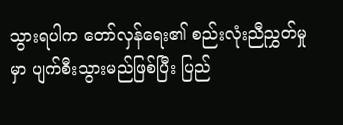သွားရပါက တော်လှန်ရေး၏ စည်းလုံးညီညွှတ်မှုမှာ ပျက်စီးသွားမည်ဖြစ်ပြီး ပြည်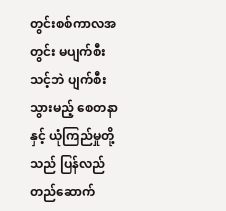တွင်းစစ်ကာလအတွင်း မပျက်စီးသင့်ဘဲ ပျက်စီးသွားမည့် စေတနာနှင့် ယုံကြည်မှုတို့သည် ပြန်လည်တည်ဆောက်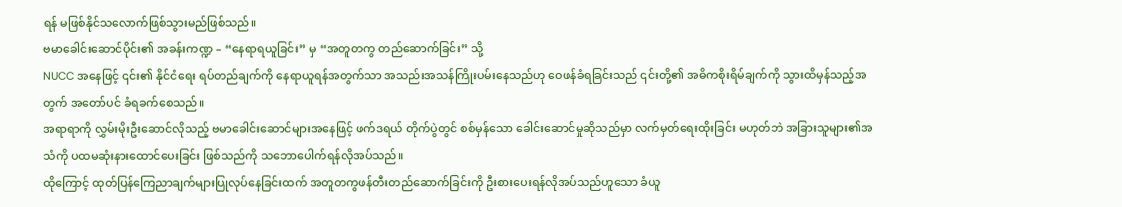ရန် မဖြစ်နိုင်သလောက်ဖြစ်သွားမည်ဖြစ်သည်။
ဗမာခေါင်းဆောင်ပိုင်း၏ အခန်းကဏ္ဍ – “နေရာရယူခြင်း” မှ “အတူတကွ တည်ဆောက်ခြင်း” သို့
NUCC အနေဖြင့် ၎င်း၏ နိုင်ငံရေး ရပ်တည်ချက်ကို နေရာယူရန်အတွက်သာ အသည်းအသန်ကြိုးပမ်းနေသည်ဟု ဝေဖန်ခံရခြင်းသည် ၎င်းတို့၏ အဓိကစိုးရိမ်ချက်ကို သွားထိမှန်သည့်အတွက် အတော်ပင် ခံရခက်စေသည်။
အရာရာကို လွှမ်းမိုးဦးဆောင်လိုသည့် ဗမာခေါင်းဆောင်များအနေဖြင့် ဖက်ဒရယ် တိုက်ပွဲတွင် စစ်မှန်သော ခေါင်းဆောင်မှုဆိုသည်မှာ လက်မှတ်ရေးထိုးခြင်း မဟုတ်ဘဲ အခြားသူများ၏အသံကို ပထမဆုံးနားထောင်ပေးခြင်း ဖြစ်သည်ကို သဘောပေါက်ရန်လိုအပ်သည်။
ထိုကြောင့် ထုတ်ပြန်ကြေညာချက်များပြုလုပ်နေခြင်းထက် အတူတကွဖန်တီးတည်ဆောက်ခြင်းကို ဦးစားပေးရန်လိုအပ်သည်ဟူသော ခံယူ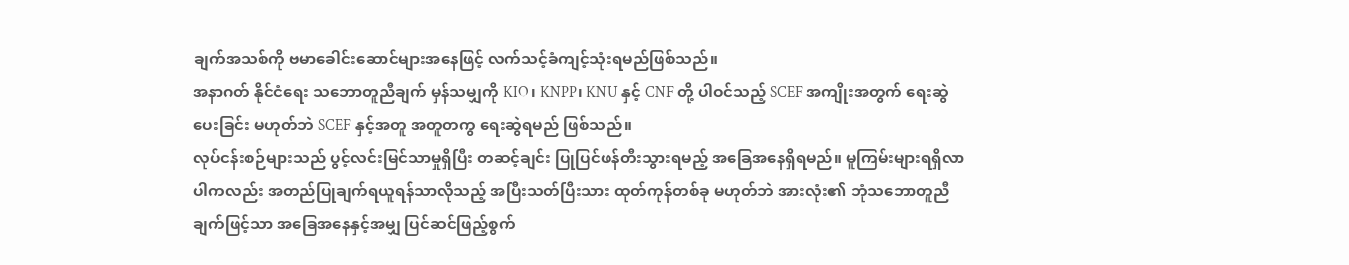ချက်အသစ်ကို ဗမာခေါင်းဆောင်များအနေဖြင့် လက်သင့်ခံကျင့်သုံးရမည်ဖြစ်သည်။
အနာဂတ် နိုင်ငံရေး သဘောတူညီချက် မှန်သမျှကို KIO၊ KNPP၊ KNU နှင့် CNF တို့ ပါဝင်သည့် SCEF အကျိုးအတွက် ရေးဆွဲပေးခြင်း မဟုတ်ဘဲ SCEF နှင့်အတူ အတူတကွ ရေးဆွဲရမည် ဖြစ်သည်။
လုပ်ငန်းစဉ်များသည် ပွင့်လင်းမြင်သာမှုရှိပြီး တဆင့်ချင်း ပြုပြင်ဖန်တီးသွားရမည့် အခြေအနေရှိရမည်။ မူကြမ်းများရရှိလာပါကလည်း အတည်ပြုချက်ရယူရန်သာလိုသည့် အပြီးသတ်ပြီးသား ထုတ်ကုန်တစ်ခု မဟုတ်ဘဲ အားလုံး၏ ဘုံသဘောတူညီချက်ဖြင့်သာ အခြေအနေနှင့်အမျှ ပြင်ဆင်ဖြည့်စွက်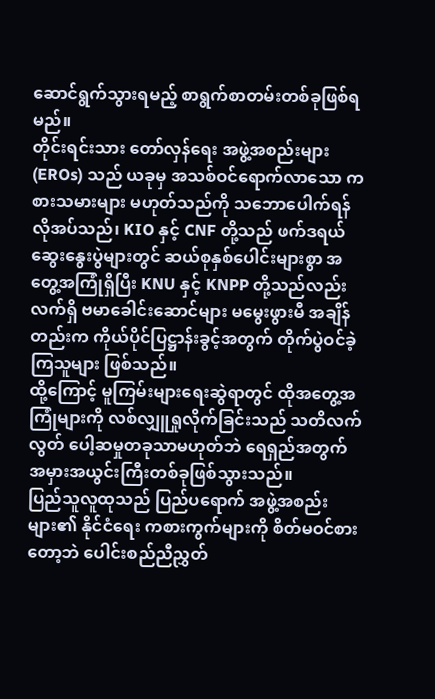ဆောင်ရွက်သွားရမည့် စာရွက်စာတမ်းတစ်ခုဖြစ်ရမည်။
တိုင်းရင်းသား တော်လှန်ရေး အဖွဲ့အစည်းများ (EROs) သည် ယခုမှ အသစ်ဝင်ရောက်လာသော ကစားသမားများ မဟုတ်သည်ကို သဘောပေါက်ရန်လိုအပ်သည်၊ KIO နှင့် CNF တို့သည် ဖက်ဒရယ် ဆွေးနွေးပွဲများတွင် ဆယ်စုနှစ်ပေါင်းများစွာ အတွေ့အကြုံရှိပြီး KNU နှင့် KNPP တို့သည်လည်း လက်ရှိ ဗမာခေါင်းဆောင်များ မမွေးဖွားမီ အချိန်တည်းက ကိုယ်ပိုင်ပြဋ္ဌာန်းခွင့်အတွက် တိုက်ပွဲဝင်ခဲ့ကြသူများ ဖြစ်သည်။
ထို့ကြောင့် မူကြမ်းများရေးဆွဲရာတွင် ထိုအတွေ့အကြုံများကို လစ်လျှူရှုလိုက်ခြင်းသည် သတိလက်လွတ် ပေါ့ဆမှုတခုသာမဟုတ်ဘဲ ရေရှည်အတွက် အမှားအယွင်းကြီးတစ်ခုဖြစ်သွားသည်။
ပြည်သူလူထုသည် ပြည်ပရောက် အဖွဲ့အစည်းများ၏ နိုင်ငံရေး ကစားကွက်များကို စိတ်မဝင်စားတော့ဘဲ ပေါင်းစည်ညီညွှတ်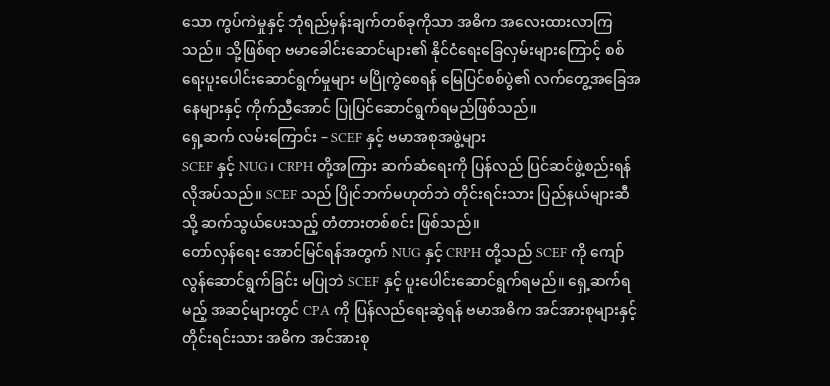သော ကွပ်ကဲမှုနှင့် ဘုံရည်မှန်းချက်တစ်ခုကိုသာ အဓိက အလေးထားလာကြသည်။ သို့ဖြစ်ရာ ဗမာခေါင်းဆောင်များ၏ နိုင်ငံရေးခြေလှမ်းများကြောင့် စစ်ရေးပူးပေါင်းဆောင်ရွက်မှုများ မပြိုကွဲစေရန် မြေပြင်စစ်ပွဲ၏ လက်တွေ့အခြေအနေများနှင့် ကိုက်ညီအောင် ပြုပြင်ဆောင်ရွက်ရမည်ဖြစ်သည်။
ရှေ့ဆက် လမ်းကြောင်း – SCEF နှင့် ဗမာအစုအဖွဲ့များ
SCEF နှင့် NUG၊ CRPH တို့အကြား ဆက်ဆံရေးကို ပြန်လည် ပြင်ဆင်ဖွဲ့စည်းရန် လိုအပ်သည်။ SCEF သည် ပြိုင်ဘက်မဟုတ်ဘဲ တိုင်းရင်းသား ပြည်နယ်များဆီသို့ ဆက်သွယ်ပေးသည့် တံတားတစ်စင်း ဖြစ်သည်။
တော်လှန်ရေး အောင်မြင်ရန်အတွက် NUG နှင့် CRPH တို့သည် SCEF ကို ကျော်လွန်ဆောင်ရွက်ခြင်း မပြုဘဲ SCEF နှင့် ပူးပေါင်းဆောင်ရွက်ရမည်။ ရှေ့ဆက်ရမည့် အဆင့်များတွင် CPA ကို ပြန်လည်ရေးဆွဲရန် ဗမာအဓိက အင်အားစုများနှင့် တိုင်းရင်းသား အဓိက အင်အားစု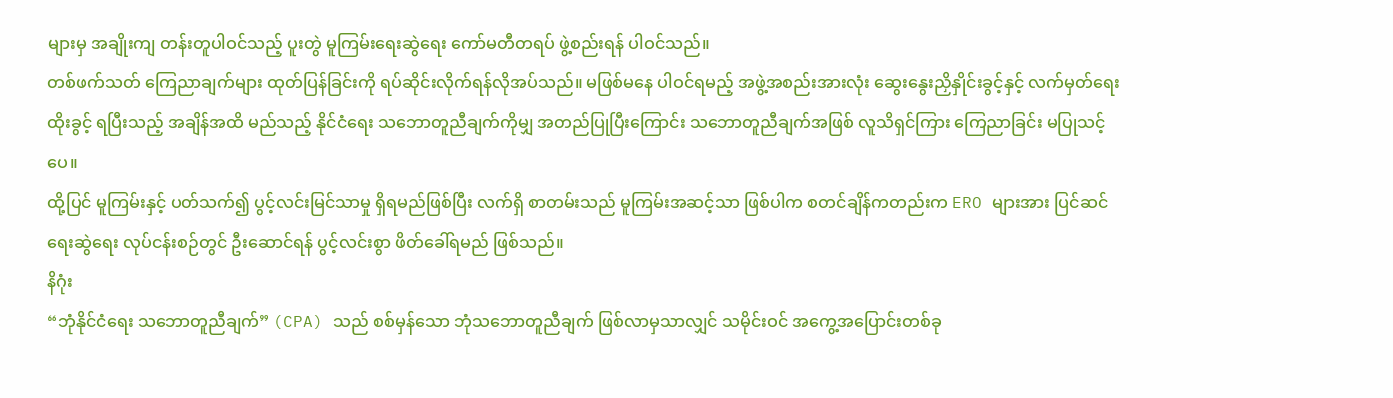များမှ အချိုးကျ တန်းတူပါဝင်သည့် ပူးတွဲ မူကြမ်းရေးဆွဲရေး ကော်မတီတရပ် ဖွဲ့စည်းရန် ပါဝင်သည်။
တစ်ဖက်သတ် ကြေညာချက်များ ထုတ်ပြန်ခြင်းကို ရပ်ဆိုင်းလိုက်ရန်လိုအပ်သည်။ မဖြစ်မနေ ပါဝင်ရမည့် အဖွဲ့အစည်းအားလုံး ဆွေးနွေးညှိနှိုင်းခွင့်နှင့် လက်မှတ်ရေးထိုးခွင့် ရပြီးသည့် အချိန်အထိ မည်သည့် နိုင်ငံရေး သဘောတူညီချက်ကိုမျှ အတည်ပြုပြီးကြောင်း သဘောတူညီချက်အဖြစ် လူသိရှင်ကြား ကြေညာခြင်း မပြုသင့်ပေ။
ထို့ပြင် မူကြမ်းနှင့် ပတ်သက်၍ ပွင့်လင်းမြင်သာမှု ရှိရမည်ဖြစ်ပြီး လက်ရှိ စာတမ်းသည် မူကြမ်းအဆင့်သာ ဖြစ်ပါက စတင်ချိန်ကတည်းက ERO များအား ပြင်ဆင်ရေးဆွဲရေး လုပ်ငန်းစဉ်တွင် ဦးဆောင်ရန် ပွင့်လင်းစွာ ဖိတ်ခေါ်ရမည် ဖြစ်သည်။
နိဂုံး
“ဘုံနိုင်ငံရေး သဘောတူညီချက်” (CPA) သည် စစ်မှန်သော ဘုံသဘောတူညီချက် ဖြစ်လာမှသာလျှင် သမိုင်းဝင် အကွေ့အပြောင်းတစ်ခု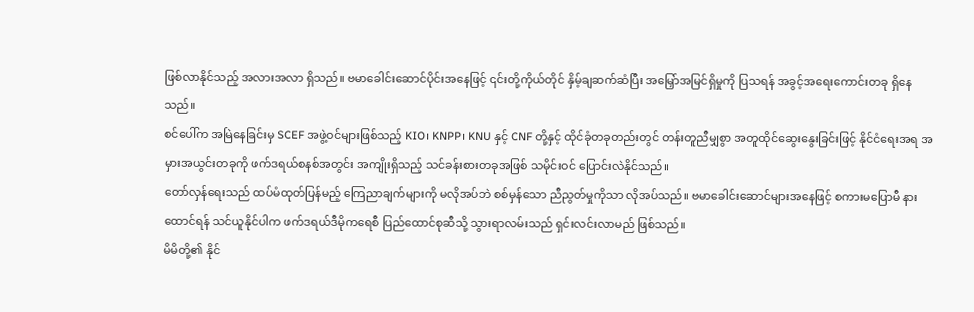ဖြစ်လာနိုင်သည့် အလားအလာ ရှိသည်။ ဗမာခေါင်းဆောင်ပိုင်းအနေဖြင့် ၎င်းတို့ကိုယ်တိုင် နှိမ့်ချဆက်ဆံပြီး အမြှော်အမြင်ရှိမှုကို ပြသရန် အခွင့်အရေးကောင်းတခု ရှိနေသည်။
စင်ပေါ်က အမြဲနေခြင်းမှ SCEF အဖွဲ့ဝင်များဖြစ်သည့် KIO၊ KNPP၊ KNU နှင့် CNF တို့နှင့် ထိုင်ခုံတခုတည်းတွင် တန်းတူညီမျှစွာ အတူထိုင်ဆွေးနွေးခြင်းဖြင့် နိုင်ငံရေးအရ အမှားအယွင်းတခုကို ဖက်ဒရယ်စနစ်အတွင်း အကျိုးရှိသည့် သင်ခန်းစားတခုအဖြစ် သမိုင်းဝင် ပြောင်းလဲနိုင်သည်။
တော်လှန်ရေးသည် ထပ်မံထုတ်ပြန်မည့် ကြေညာချက်များကို မလိုအပ်ဘဲ စစ်မှန်သော ညီညွတ်မှုကိုသာ လိုအပ်သည်။ ဗမာခေါင်းဆောင်များအနေဖြင့် စကားမပြောမီ နားထောင်ရန် သင်ယူနိုင်ပါက ဖက်ဒရယ်ဒီမိုကရေစီ ပြည်ထောင်စုဆီသို့ သွားရာလမ်းသည် ရှင်းလင်းလာမည် ဖြစ်သည်။
မိမိတို့၏ နိုင်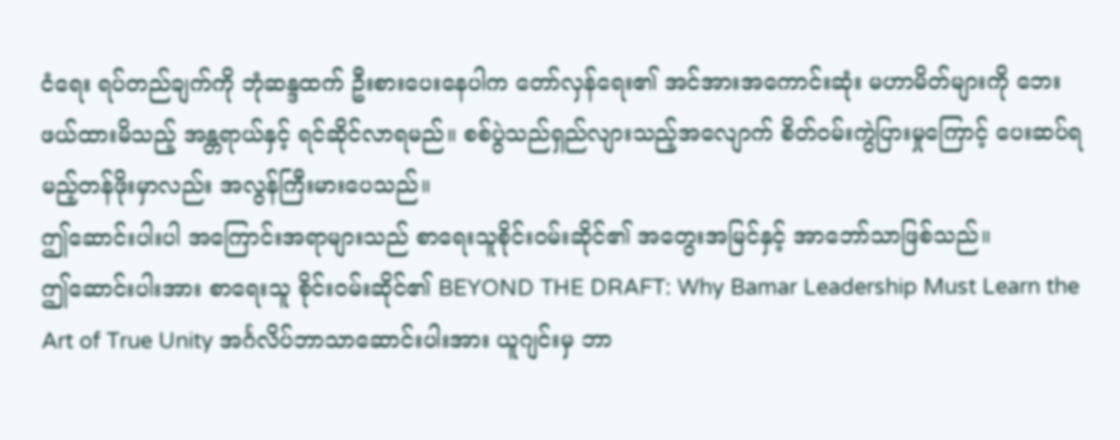ငံရေး ရပ်တည်ချက်ကို ဘုံဆန္ဒထက် ဦးစားပေးနေပါက တော်လှန်ရေး၏ အင်အားအကောင်းဆုံး မဟာမိတ်များကို ဘေးဖယ်ထားမိသည့် အန္တရာယ်နှင့် ရင်ဆိုင်လာရမည်။ စစ်ပွဲသည်ရှည်လျားသည့်အလျောက် စိတ်ဝမ်းကွဲပြားမှုကြောင့် ပေးဆပ်ရမည့်တန်ဖိုးမှာလည်း အလွန်ကြီးမားပေသည်။
ဤဆောင်းပါးပါ အကြောင်းအရာများသည် စာရေးသူစိုင်းဝမ်းဆိုင်၏ အတွေးအမြင်နှင့် အာဘော်သာဖြစ်သည်။
ဤဆောင်းပါးအား စာရေးသူ စိုင်းဝမ်းဆိုင်၏ BEYOND THE DRAFT: Why Bamar Leadership Must Learn the Art of True Unity အင်္ဂလိပ်ဘာသာဆောင်းပါးအား ယူဂျင်းမှ ဘာ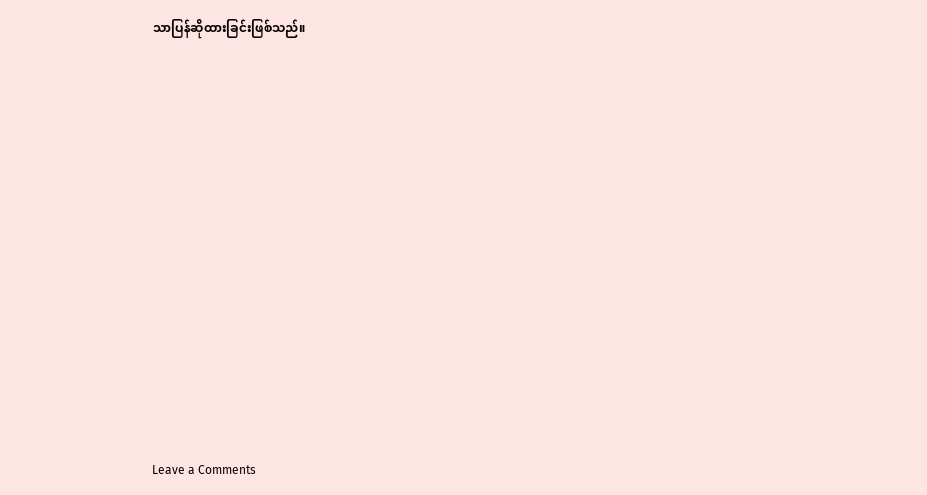သာပြန်ဆိုထားခြင်းဖြစ်သည်။













Leave a Comments